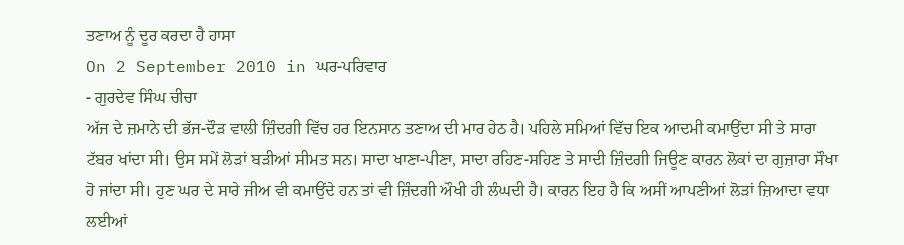ਤਣਾਅ ਨੂੰ ਦੂਰ ਕਰਦਾ ਹੈ ਹਾਸਾ
On 2 September 2010 in ਘਰ-ਪਰਿਵਾਰ
- ਗੁਰਦੇਵ ਸਿੰਘ ਚੀਚਾ
ਅੱਜ ਦੇ ਜ਼ਮਾਨੇ ਦੀ ਭੱਜ-ਦੌੜ ਵਾਲੀ ਜ਼ਿੰਦਗੀ ਵਿੱਚ ਹਰ ਇਨਸਾਨ ਤਣਾਅ ਦੀ ਮਾਰ ਹੇਠ ਹੈ। ਪਹਿਲੇ ਸਮਿਆਂ ਵਿੱਚ ਇਕ ਆਦਮੀ ਕਮਾਉਂਦਾ ਸੀ ਤੇ ਸਾਰਾ ਟੱਬਰ ਖਾਂਦਾ ਸੀ। ਉਸ ਸਮੇਂ ਲੋੜਾਂ ਬੜੀਆਂ ਸੀਮਤ ਸਨ। ਸਾਦਾ ਖਾਣਾ-ਪੀਣਾ, ਸਾਦਾ ਰਹਿਣ-ਸਹਿਣ ਤੇ ਸਾਦੀ ਜ਼ਿੰਦਗੀ ਜਿਊਣ ਕਾਰਨ ਲੋਕਾਂ ਦਾ ਗੁਜ਼ਾਰਾ ਸੌਖਾ ਹੋ ਜਾਂਦਾ ਸੀ। ਹੁਣ ਘਰ ਦੇ ਸਾਰੇ ਜੀਅ ਵੀ ਕਮਾਉਂਦੇ ਹਨ ਤਾਂ ਵੀ ਜ਼ਿੰਦਗੀ ਔਖੀ ਹੀ ਲੰਘਦੀ ਹੈ। ਕਾਰਨ ਇਹ ਹੈ ਕਿ ਅਸੀਂ ਆਪਣੀਆਂ ਲੋੜਾਂ ਜ਼ਿਆਦਾ ਵਧਾ ਲਈਆਂ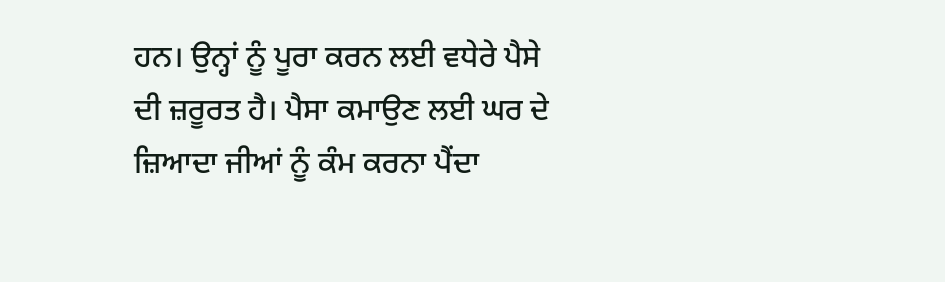ਹਨ। ਉਨ੍ਹਾਂ ਨੂੰ ਪੂਰਾ ਕਰਨ ਲਈ ਵਧੇਰੇ ਪੈਸੇ ਦੀ ਜ਼ਰੂਰਤ ਹੈ। ਪੈਸਾ ਕਮਾਉਣ ਲਈ ਘਰ ਦੇ ਜ਼ਿਆਦਾ ਜੀਆਂ ਨੂੰ ਕੰਮ ਕਰਨਾ ਪੈਂਦਾ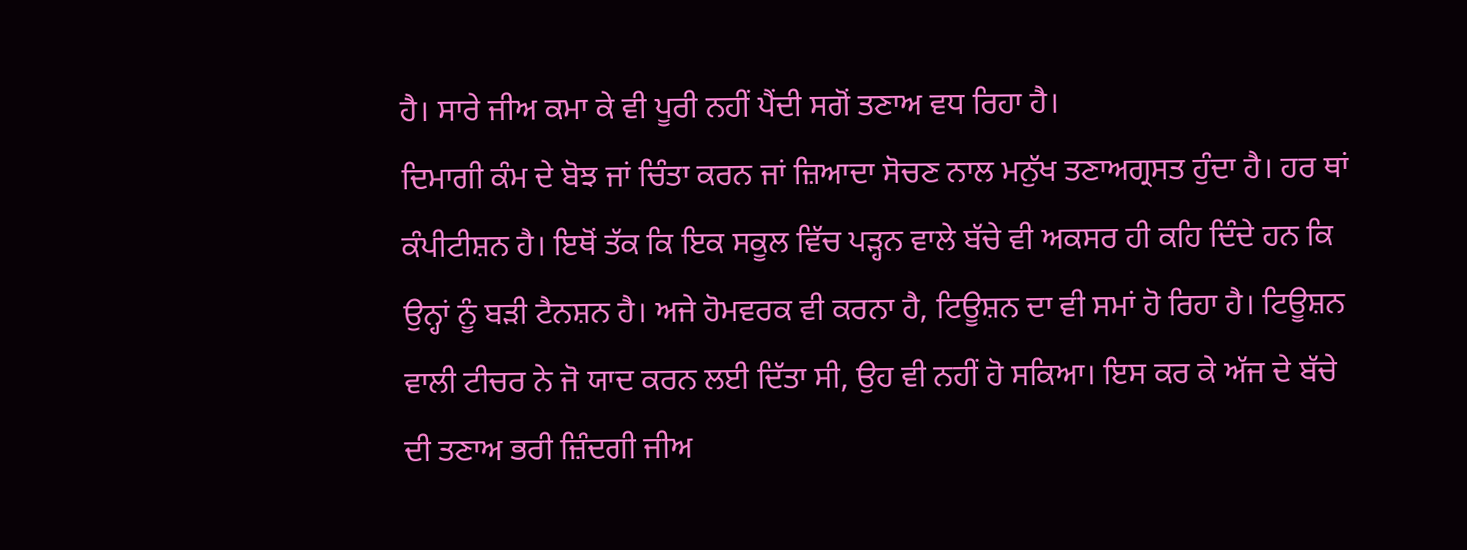ਹੈ। ਸਾਰੇ ਜੀਅ ਕਮਾ ਕੇ ਵੀ ਪੂਰੀ ਨਹੀਂ ਪੈਂਦੀ ਸਗੋਂ ਤਣਾਅ ਵਧ ਰਿਹਾ ਹੈ।
ਦਿਮਾਗੀ ਕੰਮ ਦੇ ਬੋਝ ਜਾਂ ਚਿੰਤਾ ਕਰਨ ਜਾਂ ਜ਼ਿਆਦਾ ਸੋਚਣ ਨਾਲ ਮਨੁੱਖ ਤਣਾਅਗ੍ਰਸਤ ਹੁੰਦਾ ਹੈ। ਹਰ ਥਾਂ ਕੰਪੀਟੀਸ਼ਨ ਹੈ। ਇਥੋਂ ਤੱਕ ਕਿ ਇਕ ਸਕੂਲ ਵਿੱਚ ਪੜ੍ਹਨ ਵਾਲੇ ਬੱਚੇ ਵੀ ਅਕਸਰ ਹੀ ਕਹਿ ਦਿੰਦੇ ਹਨ ਕਿ ਉਨ੍ਹਾਂ ਨੂੰ ਬੜੀ ਟੈਨਸ਼ਨ ਹੈ। ਅਜੇ ਹੋਮਵਰਕ ਵੀ ਕਰਨਾ ਹੈ, ਟਿਊਸ਼ਨ ਦਾ ਵੀ ਸਮਾਂ ਹੋ ਰਿਹਾ ਹੈ। ਟਿਊਸ਼ਨ ਵਾਲੀ ਟੀਚਰ ਨੇ ਜੋ ਯਾਦ ਕਰਨ ਲਈ ਦਿੱਤਾ ਸੀ, ਉਹ ਵੀ ਨਹੀਂ ਹੋ ਸਕਿਆ। ਇਸ ਕਰ ਕੇ ਅੱਜ ਦੇ ਬੱਚੇ ਦੀ ਤਣਾਅ ਭਰੀ ਜ਼ਿੰਦਗੀ ਜੀਅ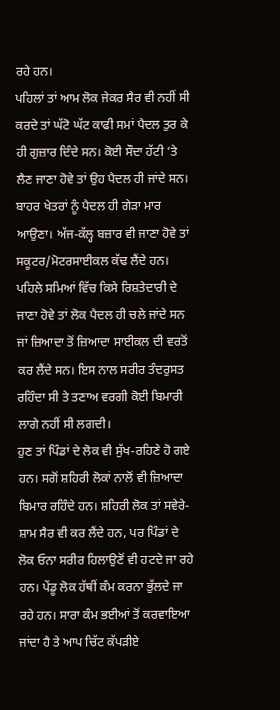ਰਹੇ ਹਨ।
ਪਹਿਲਾਂ ਤਾਂ ਆਮ ਲੋਕ ਜੇਕਰ ਸੈਰ ਵੀ ਨਹੀਂ ਸੀ ਕਰਦੇ ਤਾਂ ਘੱਟੋ ਘੱਟ ਕਾਫੀ ਸਮਾਂ ਪੈਦਲ ਤੁਰ ਕੇ ਹੀ ਗੁਜ਼ਾਰ ਦਿੰਦੇ ਸਨ। ਕੋਈ ਸੌਦਾ ਹੱਟੀ ‘ਤੇ ਲੈਣ ਜਾਣਾ ਹੋਵੇ ਤਾਂ ਉਹ ਪੈਦਲ ਹੀ ਜਾਂਦੇ ਸਨ। ਬਾਹਰ ਖੇਤਰਾਂ ਨੂੰ ਪੈਦਲ ਹੀ ਗੇੜਾ ਮਾਰ ਆਉਣਾ। ਅੱਜ-ਕੱਲ੍ਹ ਬਜ਼ਾਰ ਵੀ ਜਾਣਾ ਹੋਵੇ ਤਾਂ ਸਕੂਟਰ/ਮੋਟਰਸਾਈਕਲ ਕੱਢ ਲੈਂਦੇ ਹਨ। ਪਹਿਲੇ ਸਮਿਆਂ ਵਿੱਚ ਕਿਸੇ ਰਿਸ਼ਤੇਦਾਰੀ ਦੇ ਜਾਣਾ ਹੋਵੇ ਤਾਂ ਲੋਕ ਪੈਦਲ ਹੀ ਚਲੇ ਜਾਂਦੇ ਸਨ ਜਾਂ ਜ਼ਿਆਦਾ ਤੋਂ ਜ਼ਿਆਦਾ ਸਾਈਕਲ ਦੀ ਵਰਤੋਂ ਕਰ ਲੈਂਦੇ ਸਨ। ਇਸ ਨਾਲ ਸਰੀਰ ਤੰਦਰੁਸਤ ਰਹਿੰਦਾ ਸੀ ਤੇ ਤਣਾਅ ਵਰਗੀ ਕੋਈ ਬਿਮਾਰੀ ਲਾਗੇ ਨਹੀਂ ਸੀ ਲਗਦੀ।
ਹੁਣ ਤਾਂ ਪਿੰਡਾਂ ਦੇ ਲੋਕ ਵੀ ਸੁੱਖ-ਰਹਿਣੇ ਹੋ ਗਏ ਹਨ। ਸਗੋਂ ਸ਼ਹਿਰੀ ਲੋਕਾਂ ਨਾਲੋਂ ਵੀ ਜ਼ਿਆਦਾ ਬਿਮਾਰ ਰਹਿੰਦੇ ਹਨ। ਸ਼ਹਿਰੀ ਲੋਕ ਤਾਂ ਸਵੇਰੇ-ਸ਼ਾਮ ਸੈਰ ਵੀ ਕਰ ਲੈਂਦੇ ਹਨ, ਪਰ ਪਿੰਡਾਂ ਦੇ ਲੋਕ ਓਨਾ ਸਰੀਰ ਹਿਲਾਉਣੋਂ ਵੀ ਹਟਦੇ ਜਾ ਰਹੇ ਹਨ। ਪੇਂਡੂ ਲੋਕ ਹੱਥੀਂ ਕੰਮ ਕਰਨਾ ਭੁੱਲਦੇ ਜਾ ਰਹੇ ਹਨ। ਸਾਰਾ ਕੰਮ ਭਈਆਂ ਤੋਂ ਕਰਵਾਇਆ ਜਾਂਦਾ ਹੈ ਤੇ ਆਪ ਚਿੱਟ ਕੱਪੜੀਏ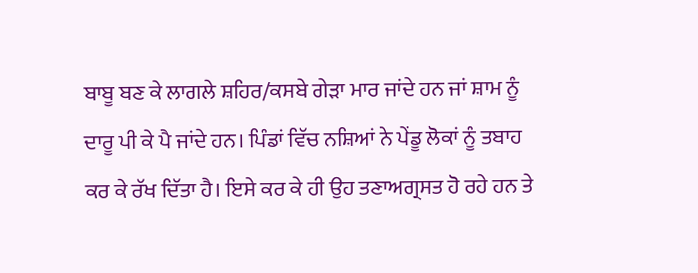ਬਾਬੂ ਬਣ ਕੇ ਲਾਗਲੇ ਸ਼ਹਿਰ/ਕਸਬੇ ਗੇੜਾ ਮਾਰ ਜਾਂਦੇ ਹਨ ਜਾਂ ਸ਼ਾਮ ਨੂੰ ਦਾਰੂ ਪੀ ਕੇ ਪੈ ਜਾਂਦੇ ਹਨ। ਪਿੰਡਾਂ ਵਿੱਚ ਨਸ਼ਿਆਂ ਨੇ ਪੇਂਡੂ ਲੋਕਾਂ ਨੂੰ ਤਬਾਹ ਕਰ ਕੇ ਰੱਖ ਦਿੱਤਾ ਹੈ। ਇਸੇ ਕਰ ਕੇ ਹੀ ਉਹ ਤਣਾਅਗ੍ਰਸਤ ਹੋ ਰਹੇ ਹਨ ਤੇ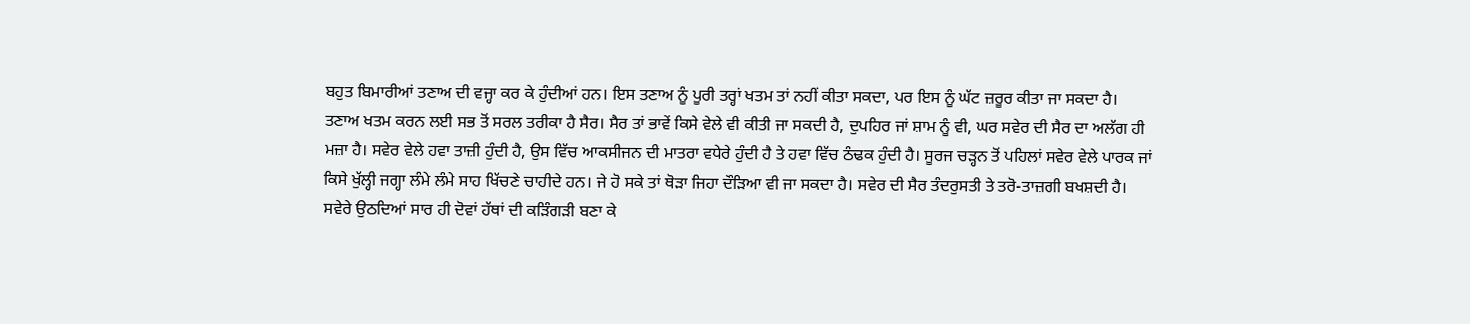ਬਹੁਤ ਬਿਮਾਰੀਆਂ ਤਣਾਅ ਦੀ ਵਜ੍ਹਾ ਕਰ ਕੇ ਹੁੰਦੀਆਂ ਹਨ। ਇਸ ਤਣਾਅ ਨੂੰ ਪੂਰੀ ਤਰ੍ਹਾਂ ਖਤਮ ਤਾਂ ਨਹੀਂ ਕੀਤਾ ਸਕਦਾ, ਪਰ ਇਸ ਨੂੰ ਘੱਟ ਜ਼ਰੂਰ ਕੀਤਾ ਜਾ ਸਕਦਾ ਹੈ।
ਤਣਾਅ ਖਤਮ ਕਰਨ ਲਈ ਸਭ ਤੋਂ ਸਰਲ ਤਰੀਕਾ ਹੈ ਸੈਰ। ਸੈਰ ਤਾਂ ਭਾਵੇਂ ਕਿਸੇ ਵੇਲੇ ਵੀ ਕੀਤੀ ਜਾ ਸਕਦੀ ਹੈ, ਦੁਪਹਿਰ ਜਾਂ ਸ਼ਾਮ ਨੂੰ ਵੀ, ਘਰ ਸਵੇਰ ਦੀ ਸੈਰ ਦਾ ਅਲੱਗ ਹੀ ਮਜ਼ਾ ਹੈ। ਸਵੇਰ ਵੇਲੇ ਹਵਾ ਤਾਜ਼ੀ ਹੁੰਦੀ ਹੈ, ਉਸ ਵਿੱਚ ਆਕਸੀਜਨ ਦੀ ਮਾਤਰਾ ਵਧੇਰੇ ਹੁੰਦੀ ਹੈ ਤੇ ਹਵਾ ਵਿੱਚ ਠੰਢਕ ਹੁੰਦੀ ਹੈ। ਸੂਰਜ ਚੜ੍ਹਨ ਤੋਂ ਪਹਿਲਾਂ ਸਵੇਰ ਵੇਲੇ ਪਾਰਕ ਜਾਂ ਕਿਸੇ ਖੁੱਲ੍ਹੀ ਜਗ੍ਹਾ ਲੰਮੇ ਲੰਮੇ ਸਾਹ ਖਿੱਚਣੇ ਚਾਹੀਦੇ ਹਨ। ਜੇ ਹੋ ਸਕੇ ਤਾਂ ਥੋੜਾ ਜਿਹਾ ਦੌੜਿਆ ਵੀ ਜਾ ਸਕਦਾ ਹੈ। ਸਵੇਰ ਦੀ ਸੈਰ ਤੰਦਰੁਸਤੀ ਤੇ ਤਰੋ-ਤਾਜ਼ਗੀ ਬਖਸ਼ਦੀ ਹੈ।
ਸਵੇਰੇ ਉਠਦਿਆਂ ਸਾਰ ਹੀ ਦੋਵਾਂ ਹੱਥਾਂ ਦੀ ਕੜਿੰਗੜੀ ਬਣਾ ਕੇ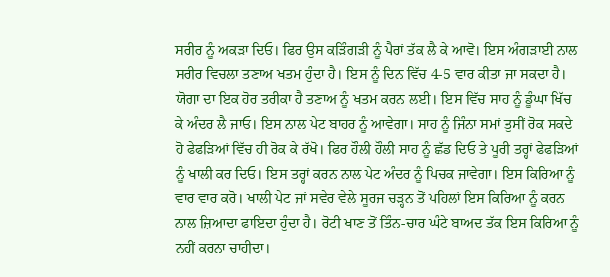ਸਰੀਰ ਨੂੰ ਅਕੜਾ ਦਿਓ। ਫਿਰ ਉਸ ਕੜਿੰਗੜੀ ਨੂੰ ਪੈਰਾਂ ਤੱਕ ਲੈ ਕੇ ਆਵੋ। ਇਸ ਅੰਗੜਾਈ ਨਾਲ ਸਰੀਰ ਵਿਚਲਾ ਤਣਾਅ ਖਤਮ ਹੁੰਦਾ ਹੈ। ਇਸ ਨੂੰ ਦਿਨ ਵਿੱਚ 4-5 ਵਾਰ ਕੀਤਾ ਜਾ ਸਕਦਾ ਹੈ।
ਯੋਗਾ ਦਾ ਇਕ ਹੋਰ ਤਰੀਕਾ ਹੈ ਤਣਾਅ ਨੂੰ ਖਤਮ ਕਰਨ ਲਈ। ਇਸ ਵਿੱਚ ਸਾਹ ਨੂੰ ਡੂੰਘਾ ਖਿੱਚ ਕੇ ਅੰਦਰ ਲੈ ਜਾਓ। ਇਸ ਨਾਲ ਪੇਟ ਬਾਹਰ ਨੂੰ ਆਵੇਗਾ। ਸਾਹ ਨੂੰ ਜਿੰਨਾ ਸਮਾਂ ਤੁਸੀਂ ਰੋਕ ਸਕਦੇ ਹੋ ਫੇਫੜਿਆਂ ਵਿੱਚ ਹੀ ਰੋਕ ਕੇ ਰੱਖੋ। ਫਿਰ ਹੌਲੀ ਹੌਲੀ ਸਾਹ ਨੂੰ ਛੱਡ ਦਿਓ ਤੇ ਪੂਰੀ ਤਰ੍ਹਾਂ ਫੇਫੜਿਆਂ ਨੂੰ ਖਾਲੀ ਕਰ ਦਿਓ। ਇਸ ਤਰ੍ਹਾਂ ਕਰਨ ਨਾਲ ਪੇਟ ਅੰਦਰ ਨੂੰ ਪਿਚਕ ਜਾਵੇਗਾ। ਇਸ ਕਿਰਿਆ ਨੂੰ ਵਾਰ ਵਾਰ ਕਰੋ। ਖਾਲੀ ਪੇਟ ਜਾਂ ਸਵੇਰ ਵੇਲੇ ਸੂਰਜ ਚੜ੍ਹਨ ਤੋਂ ਪਹਿਲਾਂ ਇਸ ਕਿਰਿਆ ਨੂੰ ਕਰਨ ਨਾਲ ਜ਼ਿਆਦਾ ਫਾਇਦਾ ਹੁੰਦਾ ਹੈ। ਰੋਟੀ ਖਾਣ ਤੋਂ ਤਿੰਨ-ਚਾਰ ਘੰਟੇ ਬਾਅਦ ਤੱਕ ਇਸ ਕਿਰਿਆ ਨੂੰ ਨਹੀਂ ਕਰਨਾ ਚਾਹੀਦਾ।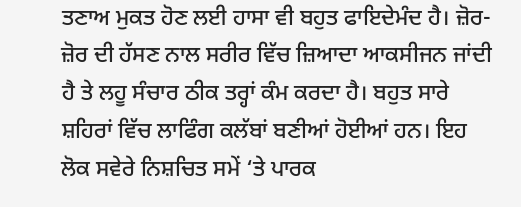ਤਣਾਅ ਮੁਕਤ ਹੋਣ ਲਈ ਹਾਸਾ ਵੀ ਬਹੁਤ ਫਾਇਦੇਮੰਦ ਹੈ। ਜ਼ੋਰ-ਜ਼ੋਰ ਦੀ ਹੱਸਣ ਨਾਲ ਸਰੀਰ ਵਿੱਚ ਜ਼ਿਆਦਾ ਆਕਸੀਜਨ ਜਾਂਦੀ ਹੈ ਤੇ ਲਹੂ ਸੰਚਾਰ ਠੀਕ ਤਰ੍ਹਾਂ ਕੰਮ ਕਰਦਾ ਹੈ। ਬਹੁਤ ਸਾਰੇ ਸ਼ਹਿਰਾਂ ਵਿੱਚ ਲਾਫਿੰਗ ਕਲੱਬਾਂ ਬਣੀਆਂ ਹੋਈਆਂ ਹਨ। ਇਹ ਲੋਕ ਸਵੇਰੇ ਨਿਸ਼ਚਿਤ ਸਮੇਂ ‘ਤੇ ਪਾਰਕ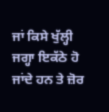ਜਾਂ ਕਿਸੇ ਖੁੱਲ੍ਹੀ ਜਗ੍ਹਾ ਇਕੱਠੇ ਹੋ ਜਾਂਦੇ ਹਨ ਤੇ ਜ਼ੋਰ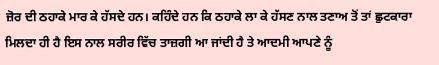ਜ਼ੋਰ ਦੀ ਠਹਾਕੇ ਮਾਰ ਕੇ ਹੱਸਦੇ ਹਨ। ਕਹਿੰਦੇ ਹਨ ਕਿ ਠਹਾਕੇ ਲਾ ਕੇ ਹੱਸਣ ਨਾਲ ਤਣਾਅ ਤੋਂ ਤਾਂ ਛੁਟਕਾਰਾ ਮਿਲਦਾ ਹੀ ਹੈ ਇਸ ਨਾਲ ਸਰੀਰ ਵਿੱਚ ਤਾਜ਼ਗੀ ਆ ਜਾਂਦੀ ਹੈ ਤੇ ਆਦਮੀ ਆਪਣੇ ਨੂੰ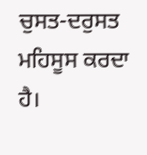ਚੁਸਤ-ਦਰੁਸਤ ਮਹਿਸੂਸ ਕਰਦਾ ਹੈ।